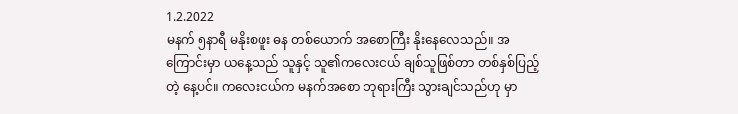1.2.2022
မနက် ၅နာရီ မနိုးစဖူး ဓန တစ်ယောက် အစောကြီး နိုးနေလေသည်။ အကြောင်းမှာ ယနေ့သည် သူနှင့် သူ၏ကလေးငယ် ချစ်သူဖြစ်တာ တစ်နှစ်ပြည့်တဲ့ နေ့ပင်။ ကလေးငယ်က မနက်အစော ဘုရားကြီး သွားချင်သည်ဟု မှာ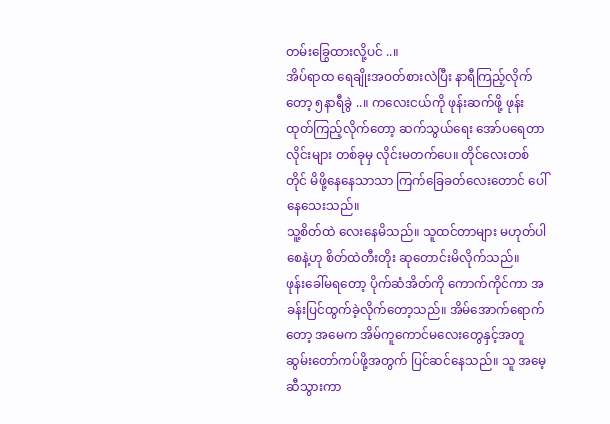တမ်းခြွေထားလို့ပင် ..။
အိပ်ရာထ ရေချိုးအဝတ်စားလဲပြီး နာရီကြည့်လိုက်တော့ ၅နာရီခွဲ ..။ ကလေးငယ်ကို ဖုန်းဆက်ဖို့ ဖုန်းထုတ်ကြည့်လိုက်တော့ ဆက်သွယ်ရေး အော်ပရေတာလိုင်းများ တစ်ခုမှ လိုင်းမတက်ပေ။ တိုင်လေးတစ်တိုင် မိဖို့နေနေသာသာ ကြက်ခြေခတ်လေးတောင် ပေါ်နေသေးသည်။
သူ့စိတ်ထဲ လေးနေမိသည်။ သူထင်တာများ မဟုတ်ပါစေနဲ့ဟု စိတ်ထဲတီးတိုး ဆုတောင်းမိလိုက်သည်။
ဖုန်းခေါ်မရတော့ ပိုက်ဆံအိတ်ကို ကောက်ကိုင်ကာ အခန်းပြင်ထွက်ခဲ့လိုက်တော့သည်။ အိမ်အောက်ရောက်တော့ အမေက အိမ်ကူကောင်မလေးတွေနှင့်အတူ ဆွမ်းတော်ကပ်ဖို့အတွက် ပြင်ဆင်နေသည်။ သူ အမေ့ဆီသွားကာ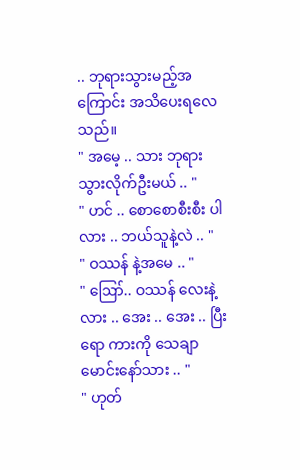.. ဘုရားသွားမည့်အကြောင်း အသိပေးရလေသည်။
" အမေ့ .. သား ဘုရားသွားလိုက်ဦးမယ် .. "
" ဟင် .. စောစောစီးစီး ပါလား .. ဘယ်သူနဲ့လဲ .. "
" ဝဿန် နဲ့အမေ .. "
" ဪ.. ဝဿန် လေးနဲ့လား .. အေး .. အေး .. ပြီးရော ကားကို သေချာမောင်းနော်သား .. "
" ဟုတ်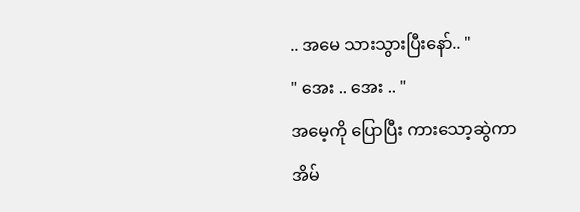.. အမေ သားသွားပြီးနော်.. "
" အေး .. အေး .. "
အမေ့ကို ပြောပြီး ကားသော့ဆွဲကာ အိမ်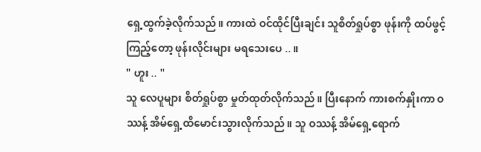ရှေ့ထွက်ခဲ့လိုက်သည်။ ကားထဲ ဝင်ထိုင်ပြီးချင်း သူစိတ်ရှုပ်စွာ ဖုန်းကို ထပ်ဖွင့်ကြည့်တော့ ဖုန်းလိုင်းများ မရသေးပေ ..။
" ဟူး .. "
သူ လေပူများ စိတ်ရှုပ်စွာ မှုတ်ထုတ်လိုက်သည်။ ပြီးနောက် ကားစက်နှိုးကာ ဝဿန့် အိမ်ရှေ့ထိမောင်းသွားလိုက်သည်။ သူ ဝဿန့် အိမ်ရှေ့ရောက်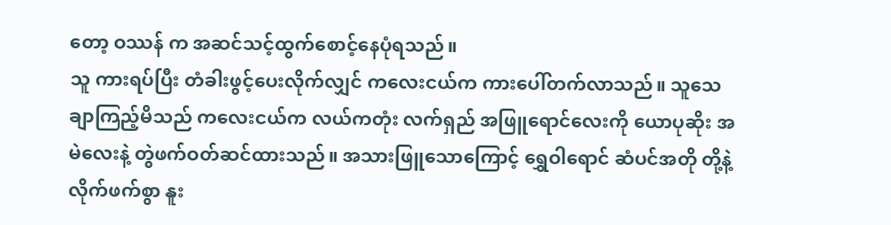တော့ ဝဿန် က အဆင်သင့်ထွက်စောင့်နေပုံရသည်။
သူ ကားရပ်ပြီး တံခါးဖွင့်ပေးလိုက်လျှင် ကလေးငယ်က ကားပေါ်တက်လာသည်။ သူသေချာကြည့်မိသည် ကလေးငယ်က လယ်ကတုံး လက်ရှည် အဖြူရောင်လေးကို ယောပုဆိုး အမဲလေးနဲ့ တွဲဖက်ဝတ်ဆင်ထားသည်။ အသားဖြူသောကြောင့် ရွှေဝါရောင် ဆံပင်အတို တို့နဲ့ လိုက်ဖက်စွာ နူး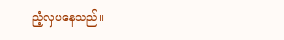ညံ့လှပနေသည်။